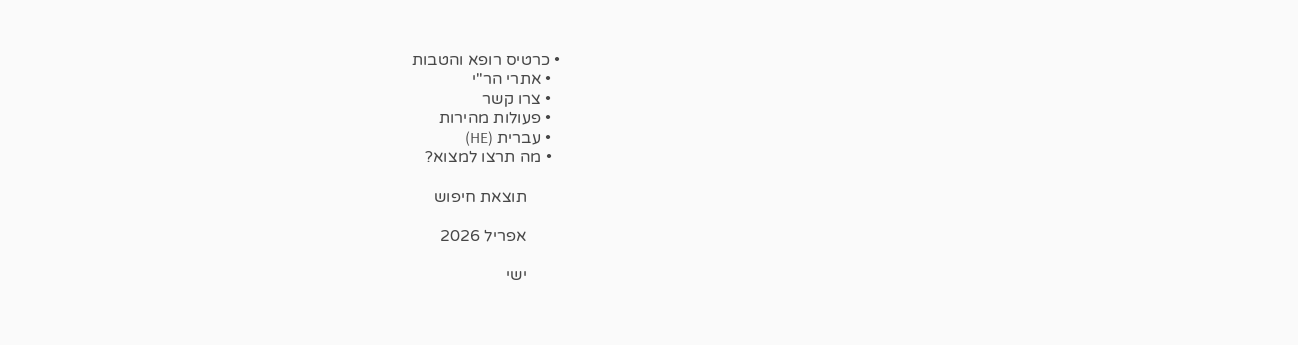• כרטיס רופא והטבות
  • אתרי הר"י
  • צרו קשר
  • פעולות מהירות
  • עברית (HE)
  • מה תרצו למצוא?

        תוצאת חיפוש

        אפריל 2026

        ישי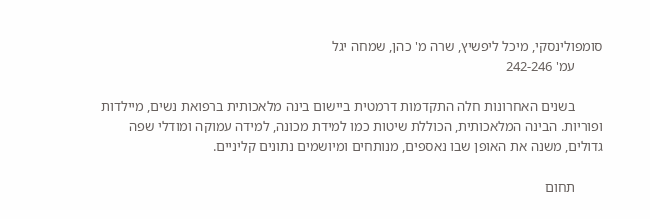סומפולינסקי, מיכל ליפשיץ, שרה מ' כהן, שמחה יגל
        עמ' 242-246

        בשנים האחרונות חלה התקדמות דרמטית ביישום בינה מלאכותית ברפואת נשים, מיילדות ופוריות. הבינה המלאכותית, הכוללת שיטות כמו למידת מכונה, למידה עמוקה ומודלי שפה גדולים, משנה את האופן שבו נאספים, מנותחים ומיושמים נתונים קליניים.

        תחום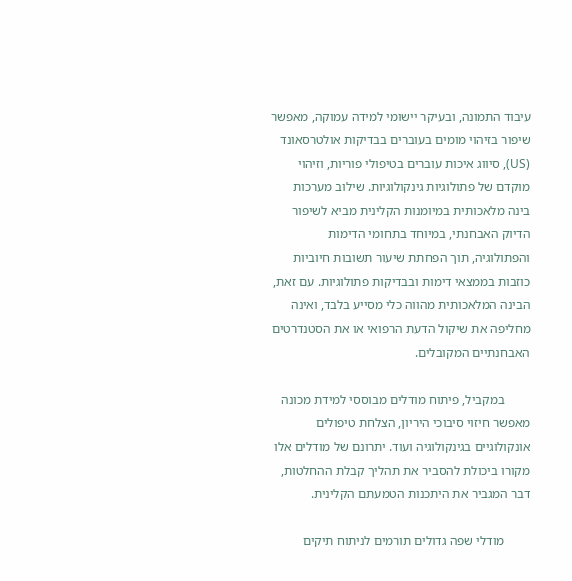עיבוד התמונה, ובעיקר יישומי למידה עמוקה, מאפשר שיפור בזיהוי מומים בעוברים בבדיקות אולטרסאונד (US), סיווג איכות עוברים בטיפולי פוריות, וזיהוי מוקדם של פתולוגיות גינקולוגיות. שילוב מערכות בינה מלאכותית במיומנות הקלינית מביא לשיפור הדיוק האבחנתי, במיוחד בתחומי הדימות והפתולוגיה, תוך הפחתת שיעור תשובות חיוביות כוזבות בממצאי דימות ובבדיקות פתולוגיות. עם זאת, הבינה המלאכותית מהווה כלי מסייע בלבד, ואינה מחליפה את שיקול הדעת הרפואי או את הסטנדרטים האבחנתיים המקובלים.

        במקביל, פיתוח מודלים מבוססי למידת מכונה מאפשר חיזוי סיבוכי היריון, הצלחת טיפולים אונקולוגיים בגינקולוגיה ועוד. יתרונם של מודלים אלו מקורו ביכולת להסביר את תהליך קבלת ההחלטות, דבר המגביר את היתכנות הטמעתם הקלינית.

        מודלי שפה גדולים תורמים לניתוח תיקים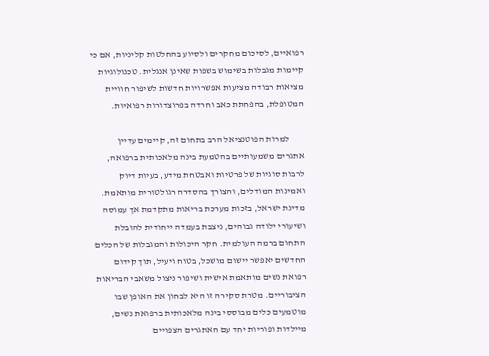רפואיים, לסיכום מחקרים ולסיוע בהחלטות קליניות, אם כי קיימות מגבלות בשימוש בשפות שאינן אנגלית. טכנולוגיות מציאות רבודה מציעות אפשרויות חדשות לשיפור חוויית המטופלת, בהפחתת כאב וחרדה בפרוצדורות רפואיות.

        למרות הפוטנציאל הרב בתחום זה, קיימים עדיין אתגרים משמעותיים בהטמעת בינה מלאכותית ברפואה, לרבות סוגיות של פרטיות ואבטחת מידע, בעיות דיוק ואמינות המודלים, והצורך בהסדרה רגולטורית מותאמת. מדינת ישראל, בזכות מערכת בריאות מתקדמת אך עמוסה ושיעורי ילודה גבוהים, ניצבת בעמדה ייחודית להובלת התחום ברמה העולמית. חקר היכולות והמגבלות של הכלים החדשים יאפשר יישום מושכל, בטוח ויעיל, תוך קידום רפואת נשים מותאמת אישית ושיפור ניצול משאבי הבריאות הציבוריים. מטרת סקירה זו היא לבחון את האופן שבו מוטמעים כלים מבוססי בינה מלאכותית ברפואת נשים, מיילדות ופוריות יחד עם האתגרים הצפויים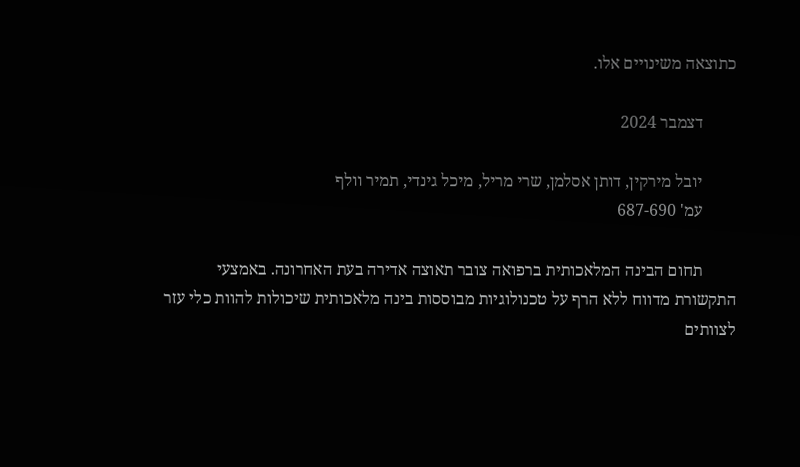כתוצאה משינויים אלו.

        דצמבר 2024

        יובל מירקין, דותן אסלמן, שרי מריל, מיכל גינדי, תמיר וולף
        עמ' 687-690

        תחום הבינה המלאכותית ברפואה צובר תאוצה אדירה בעת האחרונה. באמצעי התקשורת מדווח ללא הרף על טכנולוגיות מבוססות בינה מלאכותית שיכולות להוות כלי עזר לצוותים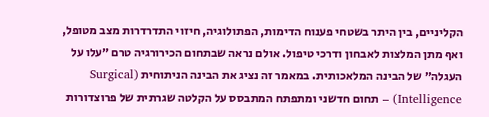הקליניים, בין היתר בשטחי פענוח הדימות, הפתולוגיה, חיזוי התדרדרות מצב מטופל, ואף מתן המלצות לאבחון ודרכי טיפול. אולם נראה שבתחום הכירורגיה טרם ״עלו על העגלה״ של הבינה המלאכותית. במאמר זה נציג את הבינה הניתוחית (Surgical Intelligence) – תחום חדשני ומתפתח המתבסס על הקלטה שגרתית של פרוצדורות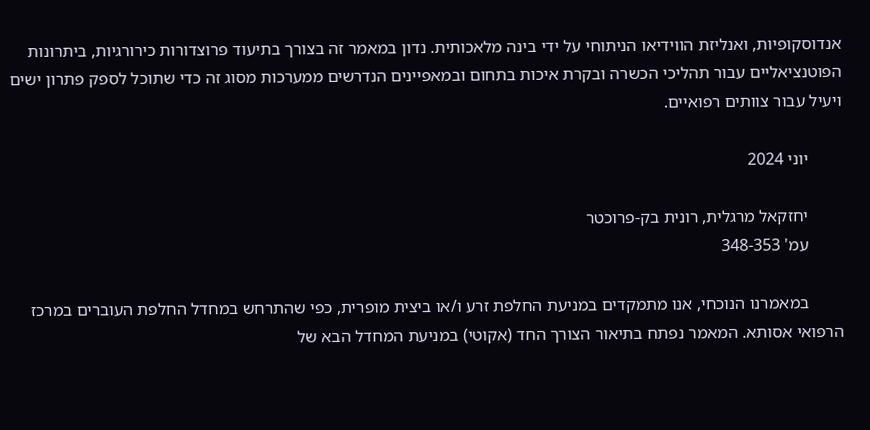אנדוסקופיות, ואנליזת הווידיאו הניתוחי על ידי בינה מלאכותית. נדון במאמר זה בצורך בתיעוד פרוצדורות כירורגיות, ביתרונות הפוטנציאליים עבור תהליכי הכשרה ובקרת איכות בתחום ובמאפיינים הנדרשים ממערכות מסוג זה כדי שתוכל לספק פתרון ישים ויעיל עבור צוותים רפואיים.

        יוני 2024

        יחזקאל מרגלית, רונית בק-פרוכטר
        עמ' 348-353

        במאמרנו הנוכחי, אנו מתמקדים במניעת החלפת זרע ו/או ביצית מופרית, כפי שהתרחש במחדל החלפת העוברים במרכז הרפואי אסותא. המאמר נפתח בתיאור הצורך החד (אקוטי) במניעת המחדל הבא של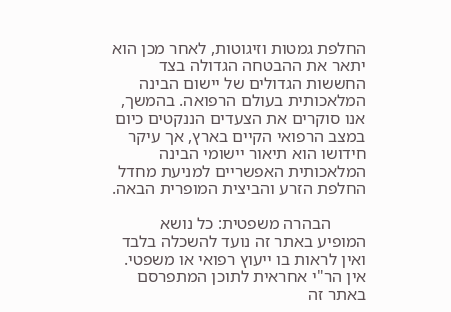החלפת גמטות וזיגוטות, לאחר מכן הוא יתאר את ההבטחה הגדולה בצד החששות הגדולים של יישום הבינה המלאכותית בעולם הרפואה. בהמשך, אנו סוקרים את הצעדים הננקטים כיום במצב הרפואי הקיים בארץ, אך עיקר חידושו הוא תיאור יישומי הבינה המלאכותית האפשריים למניעת מחדל החלפת הזרע והביצית המופרית הבאה.

        הבהרה משפטית: כל נושא המופיע באתר זה נועד להשכלה בלבד ואין לראות בו ייעוץ רפואי או משפטי. אין הר"י אחראית לתוכן המתפרסם באתר זה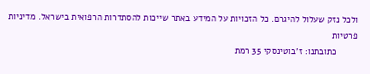ולכל נזק שעלול להיגרם. כל הזכויות על המידע באתר שייכות להסתדרות הרפואית בישראל. מדיניות פרטיות
        כתובתנו: ז'בוטינסקי 35 רמת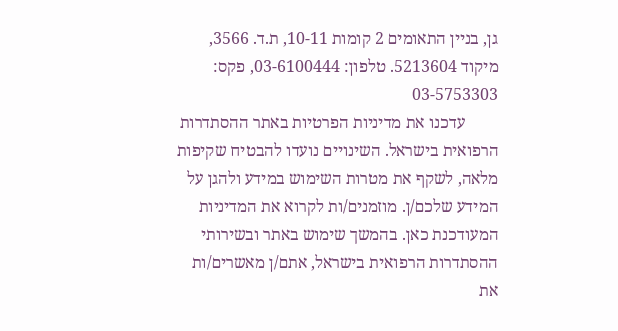גן, בניין התאומים 2 קומות 10-11, ת.ד. 3566, מיקוד 5213604. טלפון: 03-6100444, פקס: 03-5753303
        עדכנו את מדיניות הפרטיות באתר ההסתדרות הרפואית בישראל. השינויים נועדו להבטיח שקיפות מלאה, לשקף את מטרות השימוש במידע ולהגן על המידע שלכם/ן. מוזמנים/ות לקרוא את המדיניות המעודכנת כאן. בהמשך שימוש באתר ובשירותי ההסתדרות הרפואית בישראל, אתם/ן מאשרים/ות את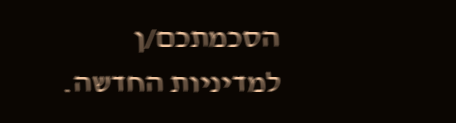הסכמתכם/ן למדיניות החדשה.